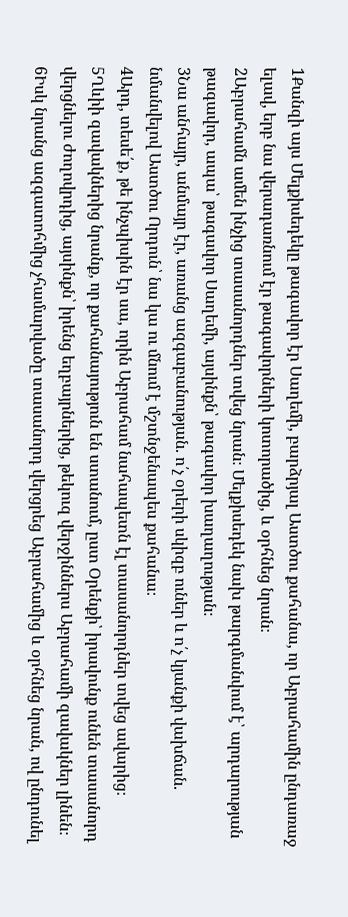1Քանզի այս Մելքիսեդեկը թագավոր էր Սաղեմի, բարձրյալ Աստծու քահանա, որ Աբրահամին ընդառաջ ելավ, երբ նա վերադառնում էր թագավորների կոտորածից, և օրհնեց նրան։
2Աբրահամն ամեն ինչից տասանորդներ տվեց նրան։ Մելքիսեդեկ նախ թարգմանվում է՝ արդարության թագավոր, ապա՝ թագավոր Սաղեմի, այսինքն՝ թագավոր խաղաղության։
3Նա անհայր, անմայր էր, առանց ազգաբանության. ո՛չ օրերի սկիզբ ուներ և ո՛չ կյանքի վախճան. նմանվելով Աստծու Որդուն՝ նա կա ու մնում է մշտնջենապես քահանա։
4Արդ, տեսե՛ք, թե ինչպիսին էր սա, որին Աբրահամ նահապետն էլ տասանորդներ տվեց ավարից։
5Ղևիի զավակներից նրանք, որ քահանայություն են ստանում, ըստ Օրենքի՝ իրավունք ունեն տասանորդ վերցնելու ժողովրդից, այսինքն՝ իրենց եղբայրներից, թեկուզ վերջիններս Աբրահամի զավակներ լինեն։
6Իսկ նրանց ազգատոհմից չհամարվածը տասանորդ վերցրեց Աբրահամից և օրհնեց նրան, ով ընդունել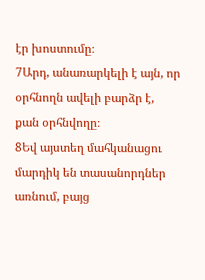էր խոստումը։
7Արդ, անառարկելի է այն, որ օրհնողն ավելի բարձր է, քան օրհնվողը։
8Եվ այստեղ մահկանացու մարդիկ են տասանորդներ առնում, բայց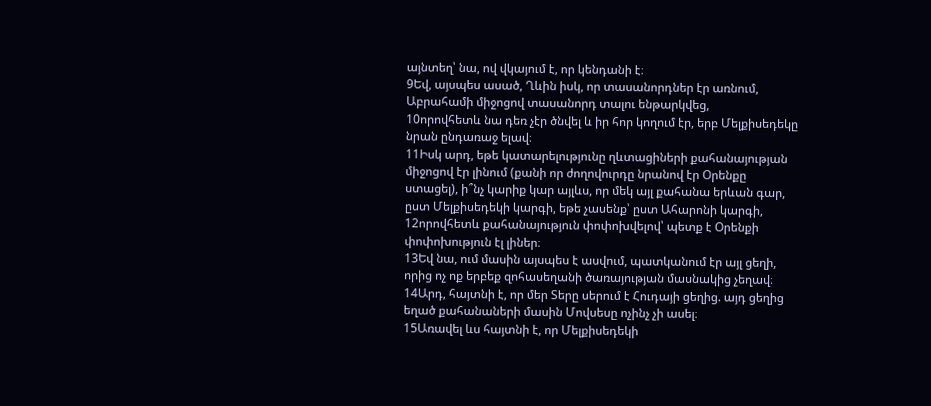այնտեղ՝ նա, ով վկայում է, որ կենդանի է։
9Եվ, այսպես ասած, Ղևին իսկ, որ տասանորդներ էր առնում, Աբրահամի միջոցով տասանորդ տալու ենթարկվեց,
10որովհետև նա դեռ չէր ծնվել և իր հոր կողում էր, երբ Մելքիսեդեկը նրան ընդառաջ ելավ։
11Իսկ արդ, եթե կատարելությունը ղևտացիների քահանայության միջոցով էր լինում (քանի որ ժողովուրդը նրանով էր Օրենքը ստացել), ի՞նչ կարիք կար այլևս, որ մեկ այլ քահանա երևան գար, ըստ Մելքիսեդեկի կարգի, եթե չասենք՝ ըստ Ահարոնի կարգի,
12որովհետև քահանայություն փոփոխվելով՝ պետք է Օրենքի փոփոխություն էլ լիներ։
13Եվ նա, ում մասին այսպես է ասվում, պատկանում էր այլ ցեղի, որից ոչ ոք երբեք զոհասեղանի ծառայության մասնակից չեղավ։
14Արդ, հայտնի է, որ մեր Տերը սերում է Հուդայի ցեղից. այդ ցեղից եղած քահանաների մասին Մովսեսը ոչինչ չի ասել։
15Առավել ևս հայտնի է, որ Մելքիսեդեկի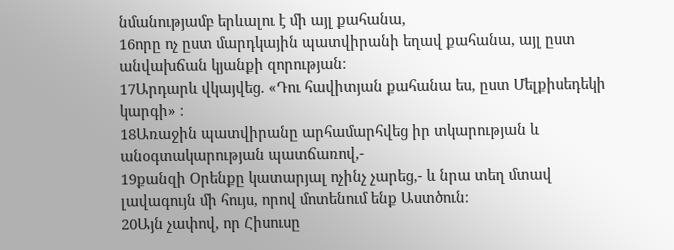նմանությամբ երևալու է մի այլ քահանա,
16որը ոչ ըստ մարդկային պատվիրանի եղավ քահանա, այլ ըստ անվախճան կյանքի զորության։
17Արդարև վկայվեց. «Դու հավիտյան քահանա ես, ըստ Մելքիսեդեկի կարգի» ։
18Առաջին պատվիրանը արհամարհվեց իր տկարության և անօգտակարության պատճառով,-
19քանզի Օրենքը կատարյալ ոչինչ չարեց,- և նրա տեղ մտավ լավագույն մի հույս, որով մոտենում ենք Աստծուն։
20Այն չափով, որ Հիսուսը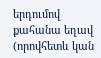երդումով քահանա եղավ (որովհետև կան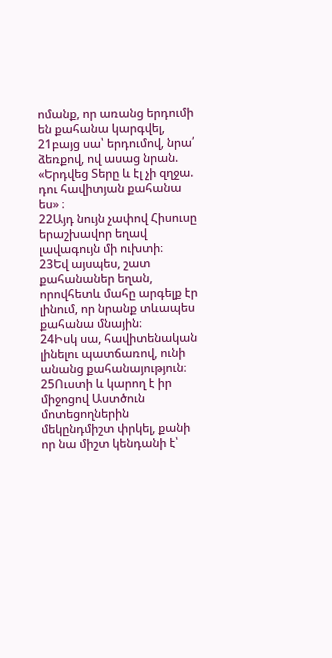ոմանք, որ առանց երդումի են քահանա կարգվել,
21բայց սա՝ երդումով, նրա՛ ձեռքով, ով ասաց նրան. «Երդվեց Տերը և էլ չի զղջա. դու հավիտյան քահանա ես» ։
22Այդ նույն չափով Հիսուսը երաշխավոր եղավ լավագույն մի ուխտի։
23Եվ այսպես, շատ քահանաներ եղան, որովհետև մահը արգելք էր լինում, որ նրանք տևապես քահանա մնային։
24Իսկ սա, հավիտենական լինելու պատճառով, ունի անանց քահանայություն։
25Ուստի և կարող է իր միջոցով Աստծուն մոտեցողներին մեկընդմիշտ փրկել, քանի որ նա միշտ կենդանի է՝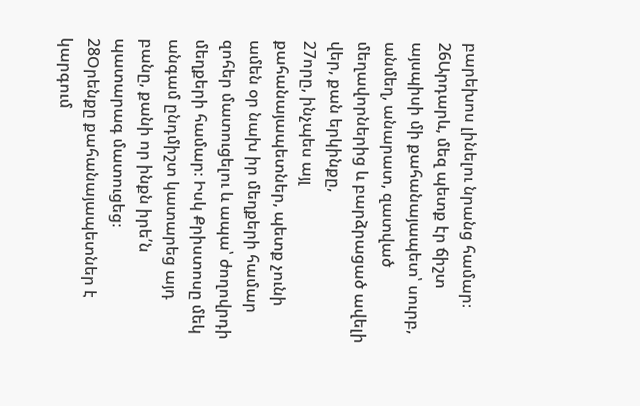բարեխոս լինելու նրանց համար։
26Արդարև, մեզ պետք էր ճիշտ այսպիսի մի քահանայապետ՝ սուրբ, անմեղ, անարատ, զատված մեղավորներից և բարձրացած ավելի վեր, քան երկինքը,
27որը, ինչպես այլ քահանայապետներ, պետք չունի ամեն օր նախ իր մեղքերի համար զոհեր մատուցելու և ապա՝ ժողովրդի մեղքերի համար։ Իսկ Քրիստոսը մեկ անգամ ընդմիշտ կատարեց այդ բանը, քանի որ ինքն իրե՛ն պատարագ մատուցեց։
28Օրենքը քահանայապետներ է կարգում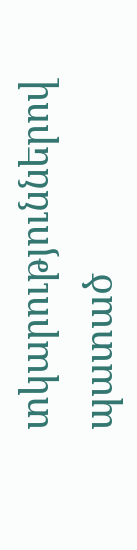տկարություններով պատած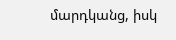մարդկանց, իսկ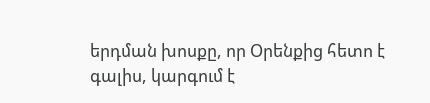երդման խոսքը, որ Օրենքից հետո է գալիս, կարգում է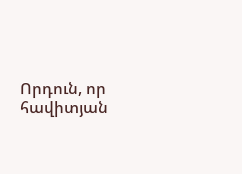Որդուն, որ հավիտյան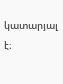կատարյալ է։